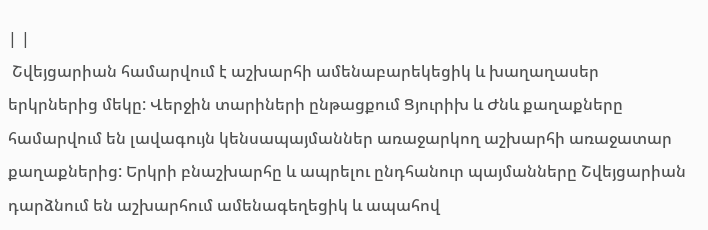| |
 Շվեյցարիան համարվում է աշխարհի ամենաբարեկեցիկ և խաղաղասեր երկրներից մեկը: Վերջին տարիների ընթացքում Ցյուրիխ և Ժնև քաղաքները համարվում են լավագույն կենսապայմաններ առաջարկող աշխարհի առաջատար քաղաքներից: Երկրի բնաշխարհը և ապրելու ընդհանուր պայմանները Շվեյցարիան դարձնում են աշխարհում ամենագեղեցիկ և ապահով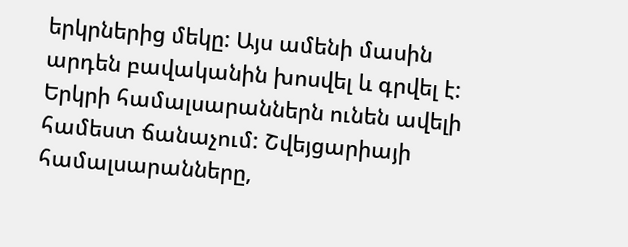երկրներից մեկը: Այս ամենի մասին արդեն բավականին խոսվել և գրվել է:
Երկրի համալսարաններն ունեն ավելի համեստ ճանաչում: Շվեյցարիայի համալսարանները,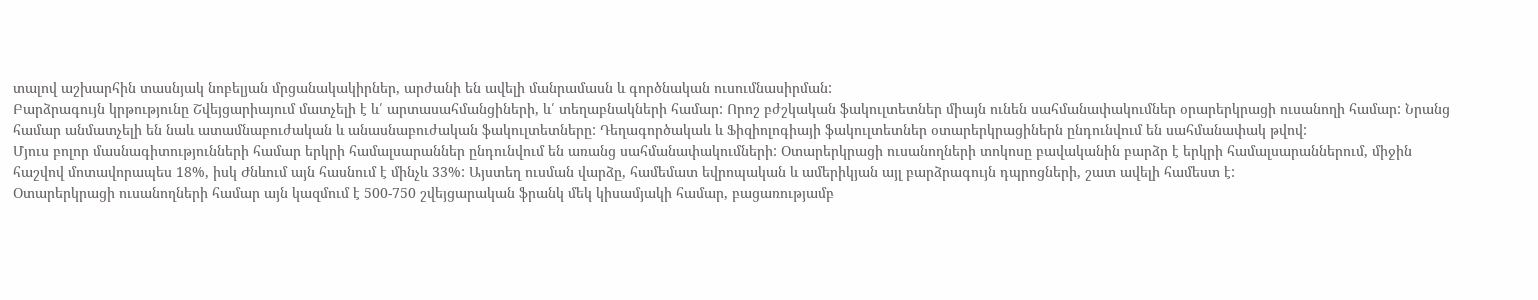տալով աշխարհին տասնյակ նոբելյան մրցանակակիրներ, արժանի են ավելի մանրամասն և գործնական ուսումնասիրման:
Բարձրագույն կրթությունը Շվեյցարիայում մատչելի է և՛ արտասահմանցիների, և՛ տեղաբնակների համար: Որոշ բժշկական ֆակուլտետներ միայն ունեն սահմանափակումներ օրարերկրացի ուսանողի համար: Նրանց համար անմատչելի են նաև ատամնաբուժական և անասնաբուժական ֆակուլտետները: Դեղագործակաև և Ֆիզիոլոգիայի ֆակուլտետներ օտարերկրացիներն ընդունվում են սահմանափակ թվով:
Մյուս բոլոր մասնագիտությունների համար երկրի համալսարաններ ընդունվում են առանց սահմանափակումների: Օտարերկրացի ուսանողների տոկոսը բավականին բարձր է երկրի համալսարաններում, միջին հաշվով մոտավորապես 18%, իսկ Ժնևում այն հասնում է մինչև 33%: Այստեղ ուսման վարձը, համեմատ եվրոպական և ամերիկյան այլ բարձրագույն դպրոցների, շատ ավելի համեստ է:
Օտարերկրացի ուսանողների համար այն կազմում է 500-750 շվեյցարական ֆրանկ մեկ կիսամյակի համար, բացառությամբ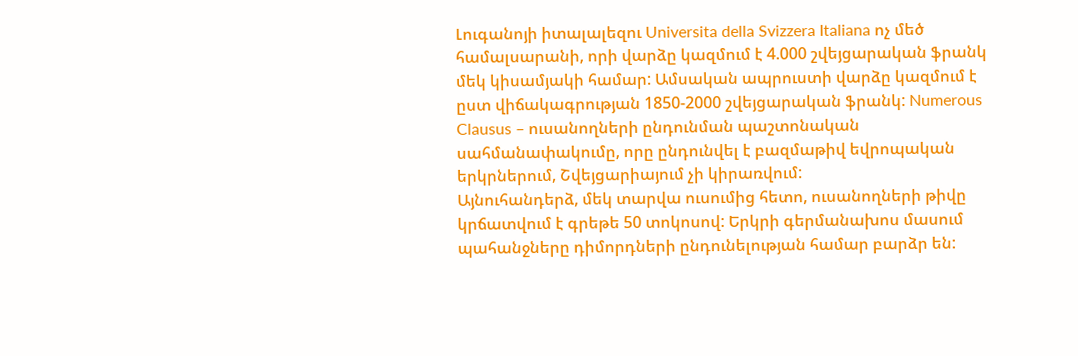Լուգանոյի իտալալեզու Universita della Svizzera Italiana ոչ մեծ համալսարանի, որի վարձը կազմում է 4.000 շվեյցարական ֆրանկ մեկ կիսամյակի համար: Ամսական ապրուստի վարձը կազմում է ըստ վիճակագրության 1850-2000 շվեյցարական ֆրանկ: Numerous Clausus – ուսանողների ընդունման պաշտոնական սահմանափակումը, որը ընդունվել է բազմաթիվ եվրոպական երկրներում, Շվեյցարիայում չի կիրառվում:
Այնուհանդերձ, մեկ տարվա ուսումից հետո, ուսանողների թիվը կրճատվում է գրեթե 50 տոկոսով: Երկրի գերմանախոս մասում պահանջները դիմորդների ընդունելության համար բարձր են: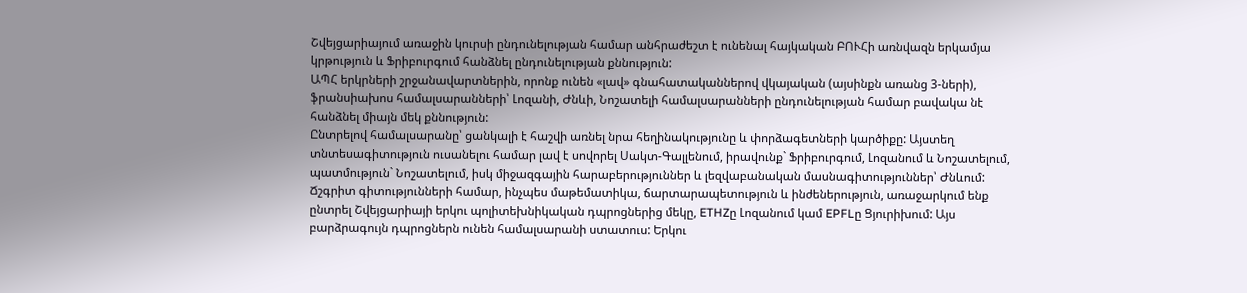Շվեյցարիայում առաջին կուրսի ընդունելության համար անհրաժեշտ է ունենալ հայկական ԲՈՒՀի առնվազն երկամյա կրթություն և Ֆրիբուրգում հանձնել ընդունելության քննություն:
ԱՊՀ երկրների շրջանավարտներին, որոնք ունեն «լավ» գնահատականներով վկայական (այսինքն առանց 3-ների), ֆրանսիախոս համալսարանների՝ Լոզանի, Ժնևի, Նոշատելի համալսարանների ընդունելության համար բավակա նէ հանձնել միայն մեկ քննություն:
Ընտրելով համալսարանը՝ ցանկալի է հաշվի առնել նրա հեղինակությունը և փորձագետների կարծիքը: Այստեղ տնտեսագիտություն ուսանելու համար լավ է սովորել Սակտ-Գալլենում, իրավունք` Ֆրիբուրգում, Լոզանում և Նոշատելում, պատմություն` Նոշատելում, իսկ միջազգային հարաբերություններ և լեզվաբանական մասնագիտություններ՝ Ժնևում:
Ճշգրիտ գիտությունների համար, ինչպես մաթեմատիկա, ճարտարապետություն և ինժեներություն, առաջարկում ենք ընտրել Շվեյցարիայի երկու պոլիտեխնիկական դպրոցներից մեկը, ETHZը Լոզանում կամ EPFLը Ցյուրիխում: Այս բարձրագույն դպրոցներն ունեն համալսարանի ստատուս: Երկու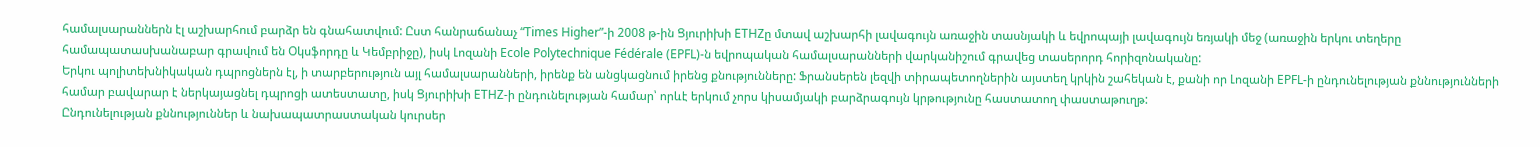համալսարաններն էլ աշխարհում բարձր են գնահատվում: Ըստ հանրաճանաչ “Times Higher”-ի 2008 թ-ին Ցյուրիխի ETHZը մտավ աշխարհի լավագույն առաջին տասնյակի և եվրոպայի լավագույն եռյակի մեջ (առաջին երկու տեղերը համապատասխանաբար գրավում են Օկսֆորդը և Կեմբրիջը), իսկ Լոզանի Ecole Polytechnique Fédérale (EPFL)-ն եվրոպական համալսարանների վարկանիշում գրավեց տասերորդ հորիզոնականը:
Երկու պոլիտեխնիկական դպրոցներն էլ, ի տարբերություն այլ համալսարանների, իրենք են անցկացնում իրենց քնությունները: Ֆրանսերեն լեզվի տիրապետողներին այստեղ կրկին շահեկան է, քանի որ Լոզանի EPFL-ի ընդունելության քննությունների համար բավարար է ներկայացնել դպրոցի ատեստատը, իսկ Ցյուրիխի ETHZ-ի ընդունելության համար՝ որևէ երկում չորս կիսամյակի բարձրագույն կրթությունը հաստատող փաստաթուղթ:
Ընդունելության քննություններ և նախապատրաստական կուրսեր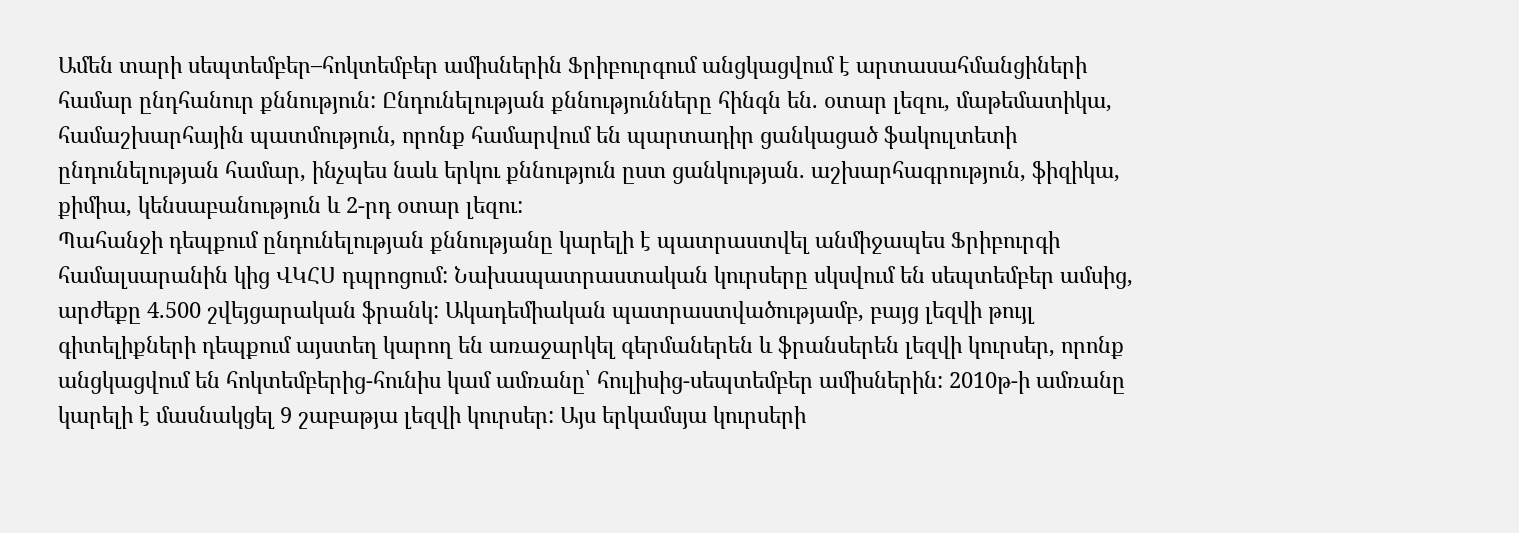Ամեն տարի սեպտեմբեր–հոկտեմբեր ամիսներին Ֆրիբուրգում անցկացվում է արտասահմանցիների համար ընդհանուր քննություն: Ընդունելության քննությունները հինգն են. օտար լեզու, մաթեմատիկա, համաշխարհային պատմություն, որոնք համարվում են պարտադիր ցանկացած ֆակուլտետի ընդունելության համար, ինչպես նաև երկու քննություն ըստ ցանկության. աշխարհագրություն, ֆիզիկա, քիմիա, կենսաբանություն և 2-րդ օտար լեզու:
Պահանջի դեպքում ընդունելության քննությանը կարելի է պատրաստվել անմիջապես Ֆրիբուրգի համալսարանին կից ՎԿՀՍ դպրոցում: Նախապատրաստական կուրսերը սկսվում են սեպտեմբեր ամսից, արժեքը 4.500 շվեյցարական ֆրանկ: Ակադեմիական պատրաստվածությամբ, բայց լեզվի թույլ գիտելիքների դեպքում այստեղ կարող են առաջարկել գերմաներեն և ֆրանսերեն լեզվի կուրսեր, որոնք անցկացվում են հոկտեմբերից-հունիս կամ ամռանը՝ հուլիսից-սեպտեմբեր ամիսներին: 2010թ-ի ամռանը կարելի է մասնակցել 9 շաբաթյա լեզվի կուրսեր: Այս երկամսյա կուրսերի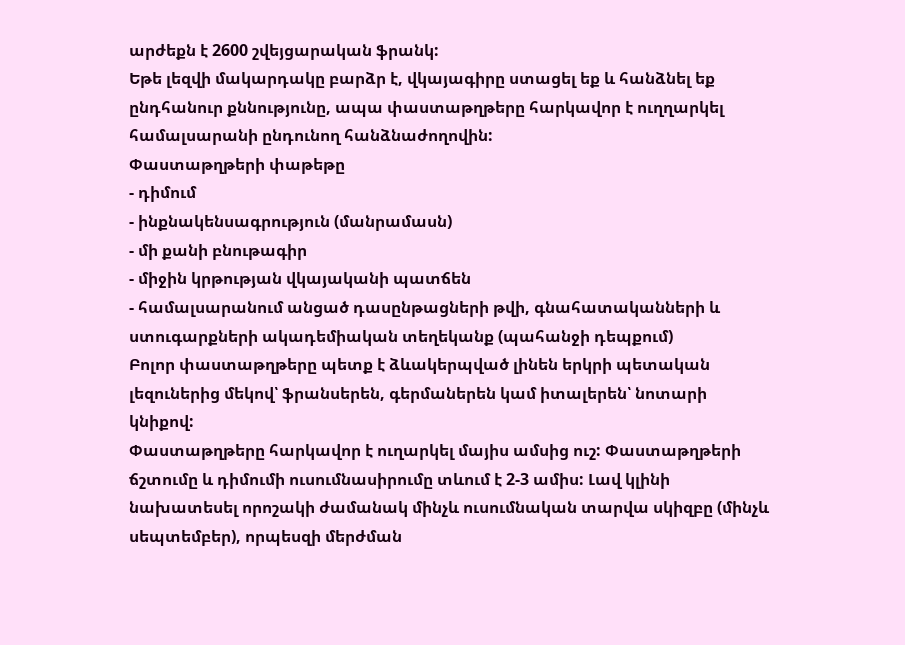արժեքն է 2600 շվեյցարական ֆրանկ:
Եթե լեզվի մակարդակը բարձր է, վկայագիրը ստացել եք և հանձնել եք ընդհանուր քննությունը, ապա փաստաթղթերը հարկավոր է ուղղարկել համալսարանի ընդունող հանձնաժողովին:
Փաստաթղթերի փաթեթը
- դիմում
- ինքնակենսագրություն (մանրամասն)
- մի քանի բնութագիր
- միջին կրթության վկայականի պատճեն
- համալսարանում անցած դասընթացների թվի, գնահատականների և ստուգարքների ակադեմիական տեղեկանք (պահանջի դեպքում)
Բոլոր փաստաթղթերը պետք է ձևակերպված լինեն երկրի պետական լեզուներից մեկով՝ ֆրանսերեն, գերմաներեն կամ իտալերեն՝ նոտարի կնիքով:
Փաստաթղթերը հարկավոր է ուղարկել մայիս ամսից ուշ: Փաստաթղթերի ճշտումը և դիմումի ուսումնասիրումը տևում է 2-3 ամիս: Լավ կլինի նախատեսել որոշակի ժամանակ մինչև ուսումնական տարվա սկիզբը (մինչև սեպտեմբեր), որպեսզի մերժման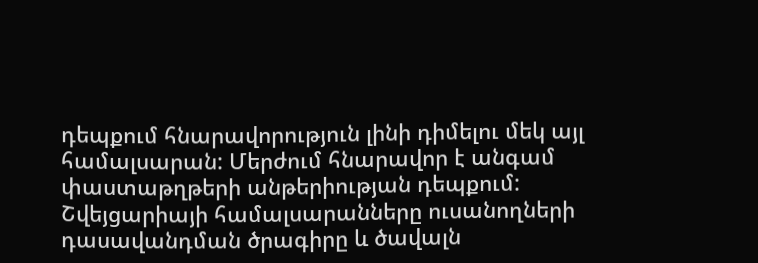դեպքում հնարավորություն լինի դիմելու մեկ այլ համալսարան: Մերժում հնարավոր է անգամ փաստաթղթերի անթերիության դեպքում: Շվեյցարիայի համալսարանները ուսանողների դասավանդման ծրագիրը և ծավալն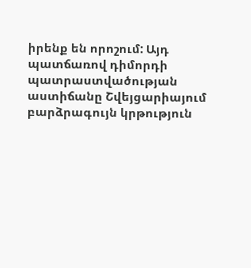իրենք են որոշում: Այդ պատճառով դիմորդի պատրաստվածության աստիճանը Շվեյցարիայում բարձրագույն կրթություն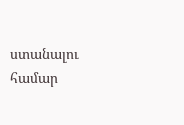ստանալու համար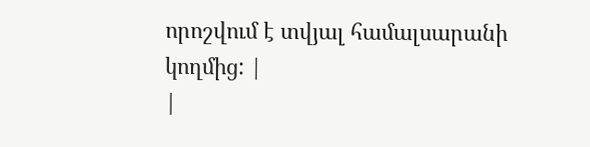որոշվում է տվյալ համալսարանի կողմից: |
|